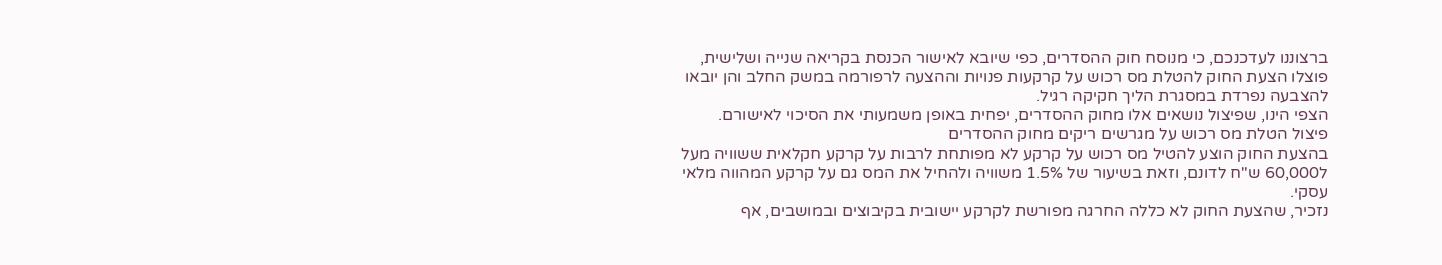ברצוננו לעדכנכם, כי מנוסח חוק ההסדרים, כפי שיובא לאישור הכנסת בקריאה שנייה ושלישית, פוצלו הצעת החוק להטלת מס רכוש על קרקעות פנויות וההצעה לרפורמה במשק החלב והן יובאו להצבעה נפרדת במסגרת הליך חקיקה רגיל.
הצפי הינו, שפיצול נושאים אלו מחוק ההסדרים, יפחית באופן משמעותי את הסיכוי לאישורם.
פיצול הטלת מס רכוש על מגרשים ריקים מחוק ההסדרים
בהצעת החוק הוצע להטיל מס רכוש על קרקע לא מפותחת לרבות על קרקע חקלאית ששוויה מעל ל60,000 ש"ח לדונם, וזאת בשיעור של 1.5% משוויה ולהחיל את המס גם על קרקע המהווה מלאי עסקי.
נזכיר, שהצעת החוק לא כללה החרגה מפורשת לקרקע יישובית בקיבוצים ובמושבים, אף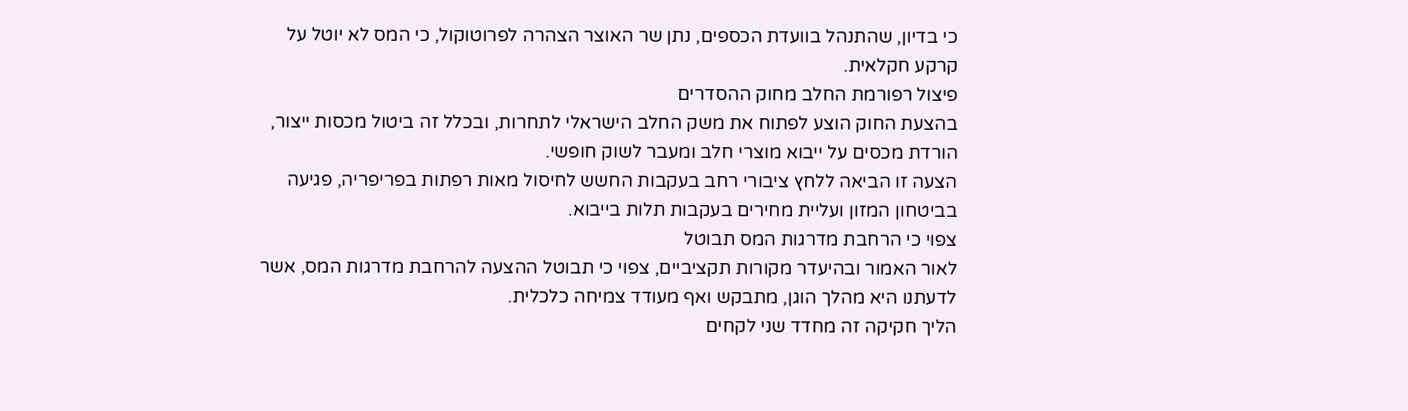כי בדיון, שהתנהל בוועדת הכספים, נתן שר האוצר הצהרה לפרוטוקול, כי המס לא יוטל על קרקע חקלאית.
פיצול רפורמת החלב מחוק ההסדרים
בהצעת החוק הוצע לפתוח את משק החלב הישראלי לתחרות, ובכלל זה ביטול מכסות ייצור, הורדת מכסים על ייבוא מוצרי חלב ומעבר לשוק חופשי.
הצעה זו הביאה ללחץ ציבורי רחב בעקבות החשש לחיסול מאות רפתות בפריפריה, פגיעה בביטחון המזון ועליית מחירים בעקבות תלות בייבוא.
צפוי כי הרחבת מדרגות המס תבוטל
לאור האמור ובהיעדר מקורות תקציביים, צפוי כי תבוטל ההצעה להרחבת מדרגות המס, אשר לדעתנו היא מהלך הוגן, מתבקש ואף מעודד צמיחה כלכלית.
הליך חקיקה זה מחדד שני לקחים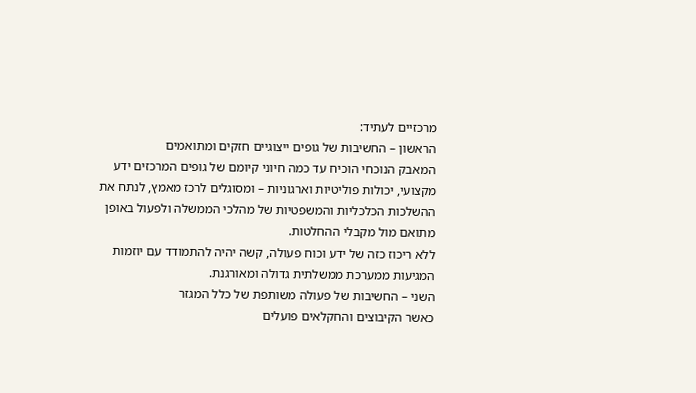מרכזיים לעתיד:
הראשון – החשיבות של גופים ייצוגיים חזקים ומתואמים
המאבק הנוכחי הוכיח עד כמה חיוני קיומם של גופים המרכזים ידע מקצועי, יכולות פוליטיות וארגוניות – ומסוגלים לרכז מאמץ, לנתח את ההשלכות הכלכליות והמשפטיות של מהלכי הממשלה ולפעול באופן מתואם מול מקבלי ההחלטות.
ללא ריכוז כזה של ידע וכוח פעולה, קשה יהיה להתמודד עם יוזמות המגיעות ממערכת ממשלתית גדולה ומאורגנת.
השני – החשיבות של פעולה משותפת של כלל המגזר
כאשר הקיבוצים והחקלאים פועלים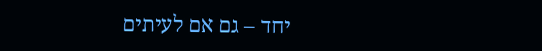יחד – גם אם לעיתים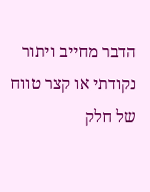הדבר מחייב ויתור נקודתי או קצר טווח של חלק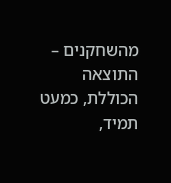מהשחקנים – התוצאה הכוללת, כמעט תמיד,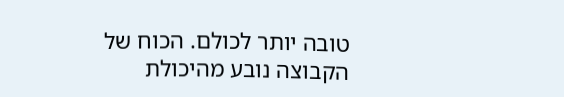טובה יותר לכולם. הכוח של הקבוצה נובע מהיכולת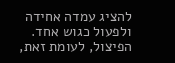להציג עמדה אחידה ולפעול כגוש אחד. הפיצול, לעומת זאת,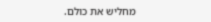מחליש את כולם.